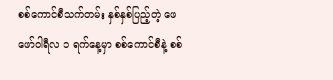စစ်ကောင်စီသက်တမ်း နှစ်နှစ်ပြည့်တဲ့ ဖေဖော်ဝါရီလ ၁ ရက်နေ့မှာ စစ်ကောင်စီနဲ့ စစ်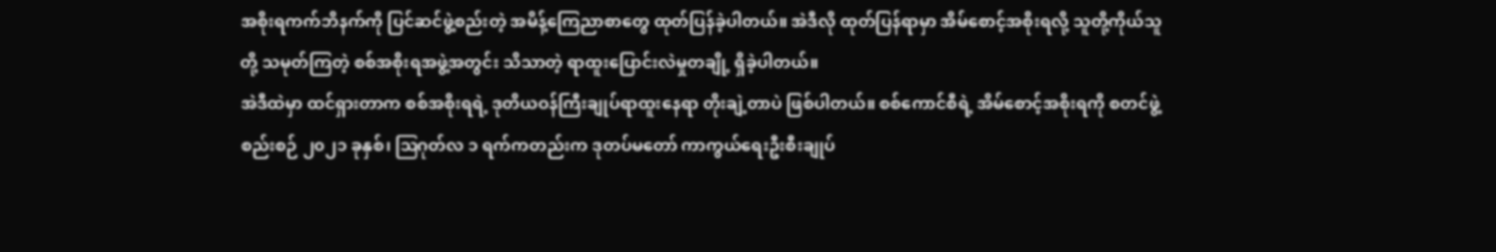အစိုးရကက်ဘိနက်ကို ပြင်ဆင်ဖွဲ့စည်းတဲ့ အမိန့်ကြေညာစာတွေ ထုတ်ပြန်ခဲ့ပါတယ်။ အဲဒီလို ထုတ်ပြန်ရာမှာ အိမ်စောင့်အစိုးရလို့ သူတို့ကိုယ်သူတို့ သမုတ်ကြတဲ့ စစ်အစိုးရအဖွဲ့အတွင်း သိသာတဲ့ ရာထူးပြောင်းလဲမှုတချို့ ရှိခဲ့ပါတယ်။
အဲဒီထဲမှာ ထင်ရှားတာက စစ်အစိုးရရဲ့ ဒုတိယဝန်ကြီးချုပ်ရာထူးနေရာ တိုးချဲ့တာပဲ ဖြစ်ပါတယ်။ စစ်ကောင်စီရဲ့ အိမ်စောင့်အစိုးရကို စတင်ဖွဲ့စည်းစဉ် ၂၀၂၁ ခုနှစ်၊ ဩဂုတ်လ ၁ ရက်ကတည်းက ဒုတပ်မတော် ကာကွယ်ရေးဦးစီးချုပ်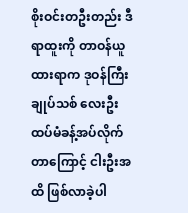စိုးဝင်းတဦးတည်း ဒီရာထူးကို တာဝန်ယူထားရာက ဒုဝန်ကြီးချုပ်သစ် လေးဦး ထပ်မံခန့်အပ်လိုက်တာကြောင့် ငါးဦးအထိ ဖြစ်လာခဲ့ပါ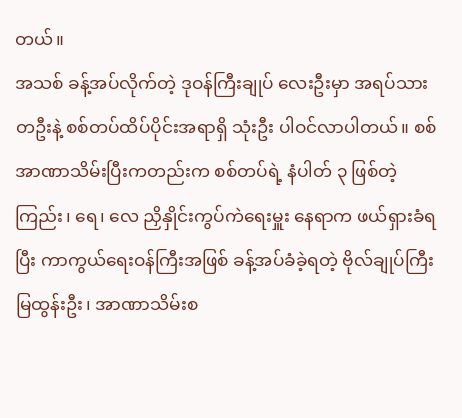တယ်။
အသစ် ခန့်အပ်လိုက်တဲ့ ဒုဝန်ကြီးချုပ် လေးဦးမှာ အရပ်သား တဦးနဲ့ စစ်တပ်ထိပ်ပိုင်းအရာရှိ သုံးဦး ပါဝင်လာပါတယ်။ စစ်အာဏာသိမ်းပြီးကတည်းက စစ်တပ်ရဲ့ နံပါတ် ၃ ဖြစ်တဲ့ ကြည်း၊ ရေ၊ လေ ညှိနှိုင်းကွပ်ကဲရေးမှူး နေရာက ဖယ်ရှားခံရပြီး ကာကွယ်ရေးဝန်ကြီးအဖြစ် ခန့်အပ်ခံခဲ့ရတဲ့ ဗိုလ်ချုပ်ကြီး မြထွန်းဦး၊ အာဏာသိမ်းစ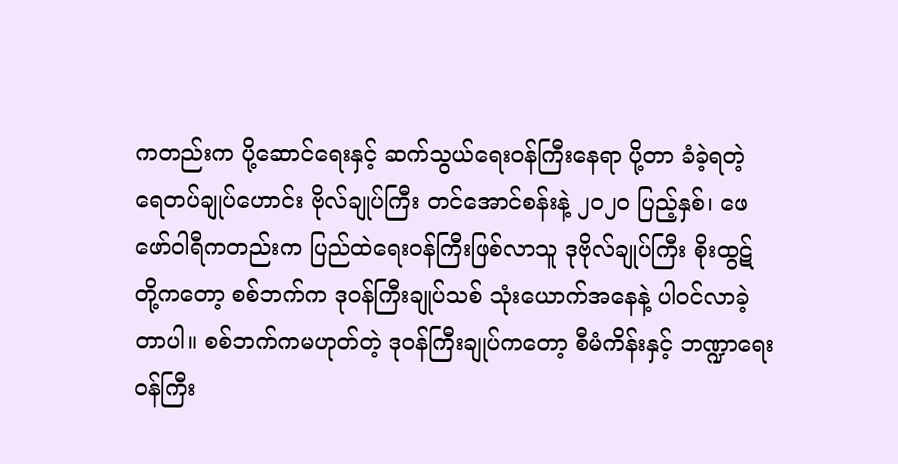ကတည်းက ပို့ဆောင်ရေးနှင့် ဆက်သွယ်ရေးဝန်ကြီးနေရာ ပို့တာ ခံခဲ့ရတဲ့ ရေတပ်ချုပ်ဟောင်း ဗိုလ်ချုပ်ကြီး တင်အောင်စန်းနဲ့ ၂၀၂၀ ပြည့်နှစ်၊ ဖေဖော်ဝါရီကတည်းက ပြည်ထဲရေးဝန်ကြီးဖြစ်လာသူ ဒုဗိုလ်ချုပ်ကြီး စိုးထွဋ် တို့ကတော့ စစ်ဘက်က ဒုဝန်ကြီးချုပ်သစ် သုံးယောက်အနေနဲ့ ပါဝင်လာခဲ့တာပါ။ စစ်ဘက်ကမဟုတ်တဲ့ ဒုဝန်ကြီးချုပ်ကတော့ စီမံကိန်းနှင့် ဘဏ္ဍာရေးဝန်ကြီး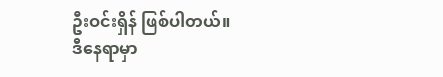ဦးဝင်းရှိန် ဖြစ်ပါတယ်။
ဒီနေရာမှာ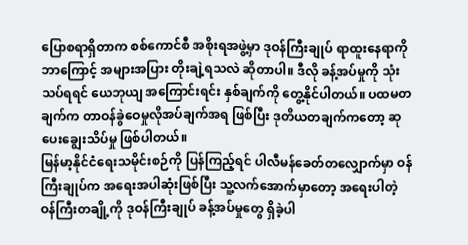ပြောစရာရှိတာက စစ်ကောင်စီ အစိုးရအဖွဲ့မှာ ဒုဝန်ကြီးချုပ် ရာထူးနေရာကို ဘာကြောင့် အများအပြား တိုးချဲ့ရသလဲ ဆိုတာပါ။ ဒီလို ခန့်အပ်မှုကို သုံးသပ်ရရင် ယေဘုယျ အကြောင်းရင်း နှစ်ချက်ကို တွေ့နိုင်ပါတယ်။ ပထမတချက်က တာဝန်ခွဲဝေမှုလိုအပ်ချက်အရ ဖြစ်ပြီး ဒုတိယတချက်ကတော့ ဆုပေးချွေးသိပ်မှု ဖြစ်ပါတယ်။
မြန်မာ့နိုင်ငံရေးသမိုင်းစဉ်ကို ပြန်ကြည့်ရင် ပါလီမန်ခေတ်တလျှောက်မှာ ဝန်ကြီးချုပ်က အရေးအပါဆုံးဖြစ်ပြီး သူ့လက်အောက်မှာတော့ အရေးပါတဲ့ ဝန်ကြီးတချို့ကို ဒုဝန်ကြီးချုပ် ခန့်အပ်မှုတွေ ရှိခဲ့ပါ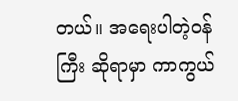တယ်။ အရေးပါတဲ့ဝန်ကြီး ဆိုရာမှာ ကာကွယ်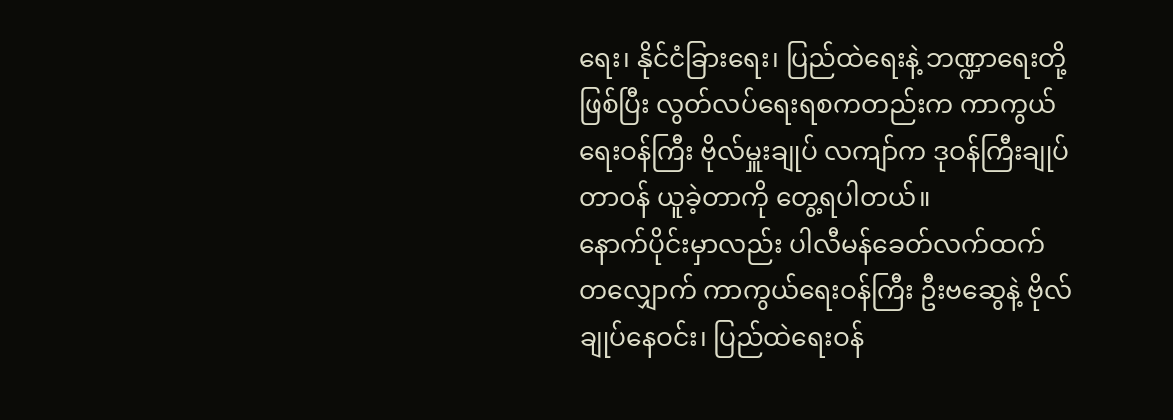ရေး၊ နိုင်ငံခြားရေး၊ ပြည်ထဲရေးနဲ့ ဘဏ္ဍာရေးတို့ ဖြစ်ပြီး လွတ်လပ်ရေးရစကတည်းက ကာကွယ်ရေးဝန်ကြီး ဗိုလ်မှူးချုပ် လကျာ်က ဒုဝန်ကြီးချုပ်တာဝန် ယူခဲ့တာကို တွေ့ရပါတယ်။
နောက်ပိုင်းမှာလည်း ပါလီမန်ခေတ်လက်ထက်တလျှောက် ကာကွယ်ရေးဝန်ကြီး ဦးဗဆွေနဲ့ ဗိုလ်ချုပ်နေဝင်း၊ ပြည်ထဲရေးဝန်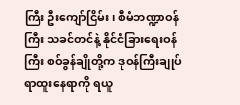ကြီး ဦးကျော်ငြိမ်း၊ စီမံဘဏ္ဍာဝန်ကြီး သခင်တင်နဲ့ နိုင်ငံခြားရေးဝန်ကြီး စဝ်ခွန်ချိုတို့က ဒုဝန်ကြီးချုပ်ရာထူးနေရာကို ရယူ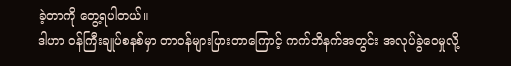ခဲ့တာကို တွေ့ရပါတယ်။
ဒါဟာ ဝန်ကြီးချုပ်စနစ်မှာ တာဝန်များပြားတာကြောင့် ကက်ဘိနက်အတွင်း အလုပ်ခွဲဝေမှုလို့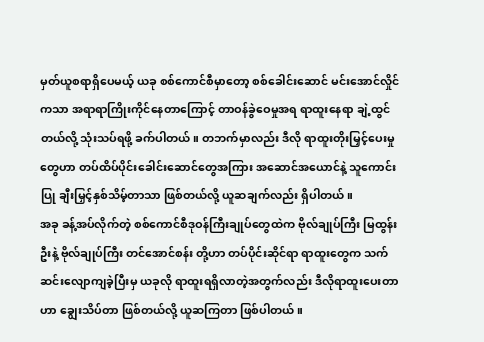မှတ်ယူစရာရှိပေမယ့် ယခု စစ်ကောင်စီမှာတော့ စစ်ခေါင်းဆောင် မင်းအောင်လှိုင် ကသာ အရာရာကြိုးကိုင်နေတာကြောင့် တာဝန်ခွဲဝေမှုအရ ရာထူးနေရာ ချဲ့ထွင်တယ်လို့ သုံးသပ်ရဖို့ ခက်ပါတယ်။ တဘက်မှာလည်း ဒီလို ရာထူးတိုးမြှင့်ပေးမှုတွေဟာ တပ်ထိပ်ပိုင်းခေါင်းဆောင်တွေအကြား အဆောင်အယောင်နဲ့ သူကောင်းပြု ချီးမြှင့်နှစ်သိမ့်တာသာ ဖြစ်တယ်လို့ ယူဆချက်လည်း ရှိပါတယ်။
အခု ခန့်အပ်လိုက်တဲ့ စစ်ကောင်စီဒုဝန်ကြီးချုပ်တွေထဲက ဗိုလ်ချုပ်ကြီး မြထွန်းဦးနဲ့ ဗိုလ်ချုပ်ကြီး တင်အောင်စန်း တို့ဟာ တပ်ပိုင်းဆိုင်ရာ ရာထူးတွေက သက်ဆင်းလျောကျခဲ့ပြီးမှ ယခုလို ရာထူးရရှိလာတဲ့အတွက်လည်း ဒီလိုရာထူးပေးတာဟာ ချွေးသိပ်တာ ဖြစ်တယ်လို့ ယူဆကြတာ ဖြစ်ပါတယ်။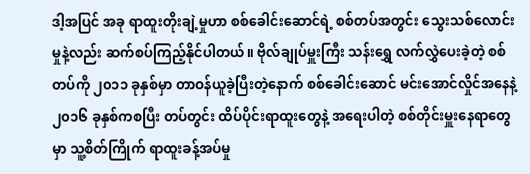ဒါ့အပြင် အခု ရာထူးတိုးချဲ့မှုဟာ စစ်ခေါင်းဆောင်ရဲ့ စစ်တပ်အတွင်း သွေးသစ်လောင်းမှုနဲ့လည်း ဆက်စပ်ကြည့်နိုင်ပါတယ်။ ဗိုလ်ချုပ်မှူးကြီး သန်းရွှေ လက်လွှဲပေးခဲ့တဲ့ စစ်တပ်ကို ၂၀၁၁ ခုနှစ်မှာ တာဝန်ယူခဲ့ပြီးတဲ့နောက် စစ်ခေါင်းဆောင် မင်းအောင်လှိုင်အနေနဲ့ ၂၀၁၆ ခုနှစ်ကစပြီး တပ်တွင်း ထိပ်ပိုင်းရာထူးတွေနဲ့ အရေးပါတဲ့ စစ်တိုင်းမှူးနေရာတွေမှာ သူ့စိတ်ကြိုက် ရာထူးခန့်အပ်မှု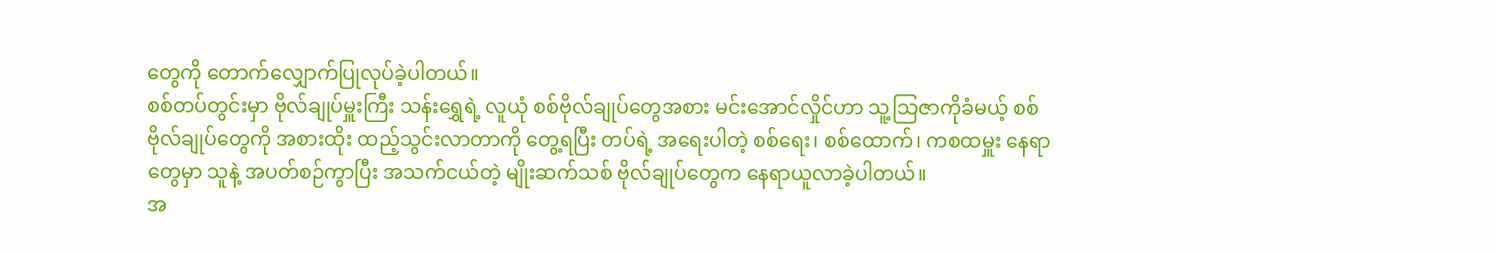တွေကို တောက်လျှောက်ပြုလုပ်ခဲ့ပါတယ်။
စစ်တပ်တွင်းမှာ ဗိုလ်ချုပ်မှူးကြီး သန်းရွှေရဲ့ လူယုံ စစ်ဗိုလ်ချုပ်တွေအစား မင်းအောင်လှိုင်ဟာ သူ့သြဇာကိုခံမယ့် စစ်ဗိုလ်ချုပ်တွေကို အစားထိုး ထည့်သွင်းလာတာကို တွေ့ရပြီး တပ်ရဲ့ အရေးပါတဲ့ စစ်ရေး၊ စစ်ထောက်၊ ကစထမှူး နေရာတွေမှာ သူနဲ့ အပတ်စဉ်ကွာပြီး အသက်ငယ်တဲ့ မျိုးဆက်သစ် ဗိုလ်ချုပ်တွေက နေရာယူလာခဲ့ပါတယ်။
အ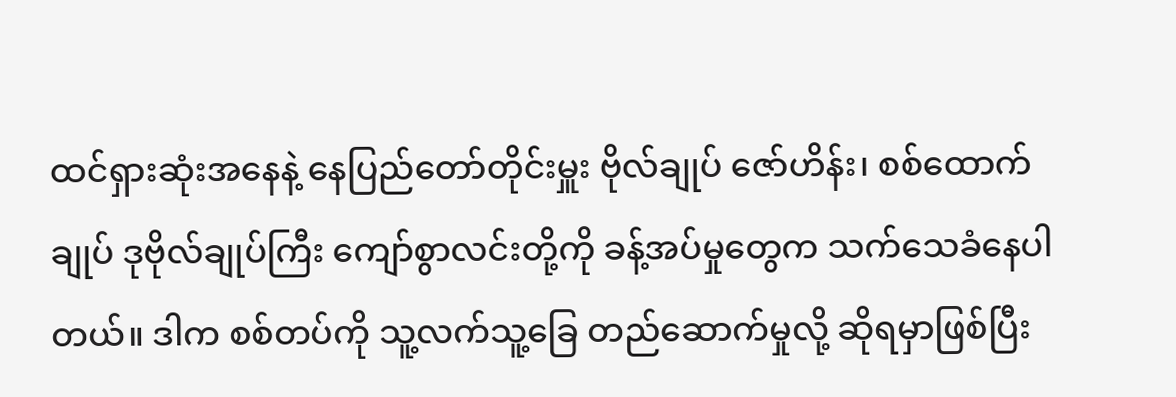ထင်ရှားဆုံးအနေနဲ့ နေပြည်တော်တိုင်းမှူး ဗိုလ်ချုပ် ဇော်ဟိန်း၊ စစ်ထောက်ချုပ် ဒုဗိုလ်ချုပ်ကြီး ကျော်စွာလင်းတို့ကို ခန့်အပ်မှုတွေက သက်သေခံနေပါတယ်။ ဒါက စစ်တပ်ကို သူ့လက်သူ့ခြေ တည်ဆောက်မှုလို့ ဆိုရမှာဖြစ်ပြီး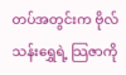တပ်အတွင်းက ဗိုလ်သန်းရွှေရဲ့ သြဇာကို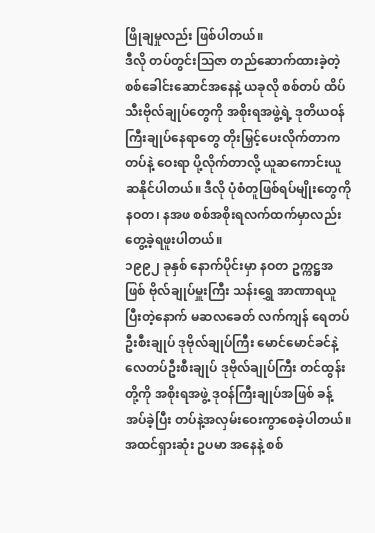ဖြိုချမှုလည်း ဖြစ်ပါတယ်။
ဒီလို တပ်တွင်းဩဇာ တည်ဆောက်ထားခဲ့တဲ့ စစ်ခေါင်းဆောင်အနေနဲ့ ယခုလို စစ်တပ် ထိပ်သီးဗိုလ်ချုပ်တွေကို အစိုးရအဖွဲ့ရဲ့ ဒုတိယဝန်ကြီးချုပ်နေရာတွေ တိုးမြှင့်ပေးလိုက်တာက တပ်နဲ့ ဝေးရာ ပို့လိုက်တာလို့ ယူဆကောင်းယူဆနိုင်ပါတယ်။ ဒီလို ပုံစံတူဖြစ်ရပ်မျိုးတွေကို နဝတ၊ နအဖ စစ်အစိုးရလက်ထက်မှာလည်း တွေ့ခဲ့ရဖူးပါတယ်။
၁၉၉၂ ခုနှစ် နောက်ပိုင်းမှာ နဝတ ဥက္ကဋ္ဌအဖြစ် ဗိုလ်ချုပ်မှူးကြီး သန်းရွှေ အာဏာရယူပြီးတဲ့နောက် မဆလခေတ် လက်ကျန် ရေတပ်ဦးစီးချုပ် ဒုဗိုလ်ချုပ်ကြီး မောင်မောင်ခင်နဲ့ လေတပ်ဦးစီးချုပ် ဒုဗိုလ်ချုပ်ကြီး တင်ထွန်းတို့ကို အစိုးရအဖွဲ့ ဒုဝန်ကြီးချုပ်အဖြစ် ခန့်အပ်ခဲ့ပြီး တပ်နဲ့အလှမ်းဝေးကွာစေခဲ့ပါတယ်။
အထင်ရှားဆုံး ဥပမာ အနေနဲ့ စစ်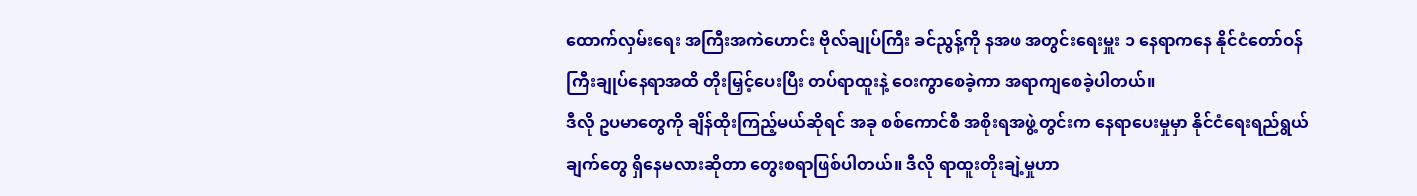ထောက်လှမ်းရေး အကြီးအကဲဟောင်း ဗိုလ်ချုပ်ကြီး ခင်ညွန့်ကို နအဖ အတွင်းရေးမှူး ၁ နေရာကနေ နိုင်ငံတော်ဝန်ကြီးချုပ်နေရာအထိ တိုးမြှင့်ပေးပြီး တပ်ရာထူးနဲ့ ဝေးကွာစေခဲ့ကာ အရာကျစေခဲ့ပါတယ်။
ဒီလို ဥပမာတွေကို ချိန်ထိုးကြည့်မယ်ဆိုရင် အခု စစ်ကောင်စီ အစိုးရအဖွဲ့တွင်းက နေရာပေးမှုမှာ နိုင်ငံရေးရည်ရွယ်ချက်တွေ ရှိနေမလားဆိုတာ တွေးစရာဖြစ်ပါတယ်။ ဒီလို ရာထူးတိုးချဲ့မှုဟာ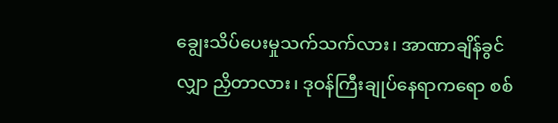ချွေးသိပ်ပေးမှုသက်သက်လား၊ အာဏာချိန်ခွင်လျှာ ညှိတာလား၊ ဒုဝန်ကြီးချုပ်နေရာကရော စစ်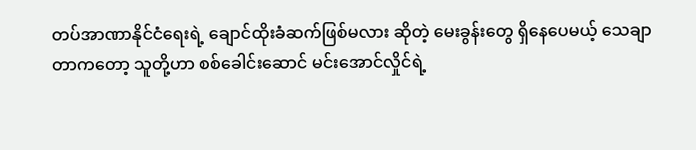တပ်အာဏာနိုင်ငံရေးရဲ့ ချောင်ထိုးခံဆက်ဖြစ်မလား ဆိုတဲ့ မေးခွန်းတွေ ရှိနေပေမယ့် သေချာတာကတော့ သူတို့ဟာ စစ်ခေါင်းဆောင် မင်းအောင်လှိုင်ရဲ့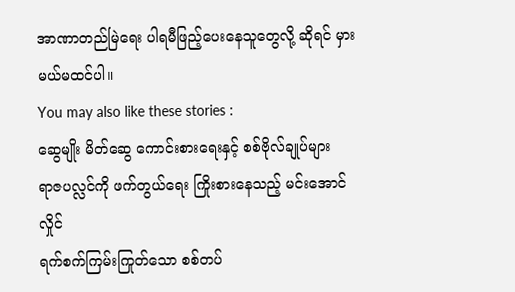အာဏာတည်မြဲရေး ပါရမီဖြည့်ပေးနေသူတွေလို့ ဆိုရင် မှားမယ်မထင်ပါ။
You may also like these stories :
ဆွေမျိုး မိတ်ဆွေ ကောင်းစားရေးနှင့် စစ်ဗိုလ်ချုပ်များ
ရာဇပလ္လင်ကို ဖက်တွယ်ရေး ကြိုးစားနေသည့် မင်းအောင်လှိုင်
ရက်စက်ကြမ်းကြုတ်သော စစ်တပ်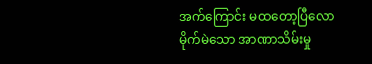အက်ကြောင်း မထတော့ပြီလော
မိုက်မဲသော အာဏာသိမ်းမှု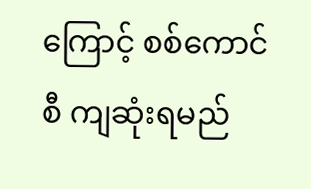ကြောင့် စစ်ကောင်စီ ကျဆုံးရမည်